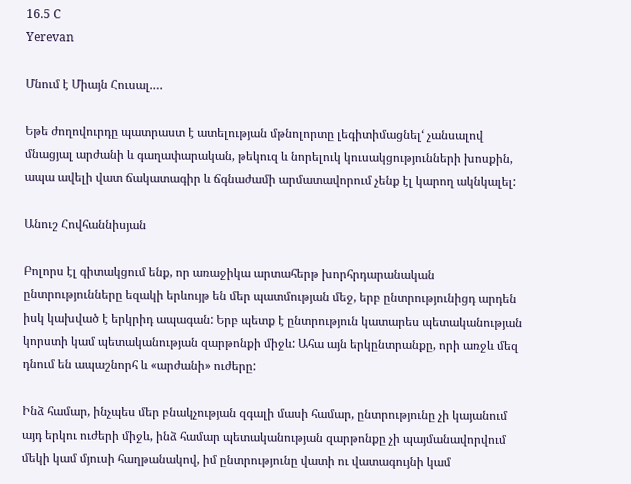16.5 C
Yerevan

Մնում է Միայն Հուսալ.…

Եթե ժողովուրդը պատրաստ է ատելության մթնոլորտը լեգիտիմացնել‘ չանսալով մնացյալ արժանի և գաղափարական, թեկուզ և նորելուկ կուսակցությունների խոսքին, ապա ավելի վատ ճակատագիր և ճգնաժամի արմատավորում չենք էլ կարող ակնկալել:

Անուշ Հովհաննիսյան

Բոլորս էլ գիտակցում ենք, որ առաջիկա արտահերթ խորհրդարանական ընտրությունները եզակի երևույթ են մեր պատմության մեջ, երբ ընտրությունիցդ արդեն իսկ կախված է երկրիդ ապագան: Երբ պետք է ընտրություն կատարես պետականության կորստի կամ պետականության զարթոնքի միջև: Ահա այն երկընտրանքը, որի առջև մեզ դնում են ապաշնորհ և «արժանի» ուժերը:

Ինձ համար, ինչպես մեր բնակչության զգալի մասի համար, ընտրությունը չի կայանում այդ երկու ուժերի միջև, ինձ համար պետականության զարթոնքը չի պայմանավորվում մեկի կամ մյուսի հաղթանակով, իմ ընտրությունը վատի ու վատագույնի կամ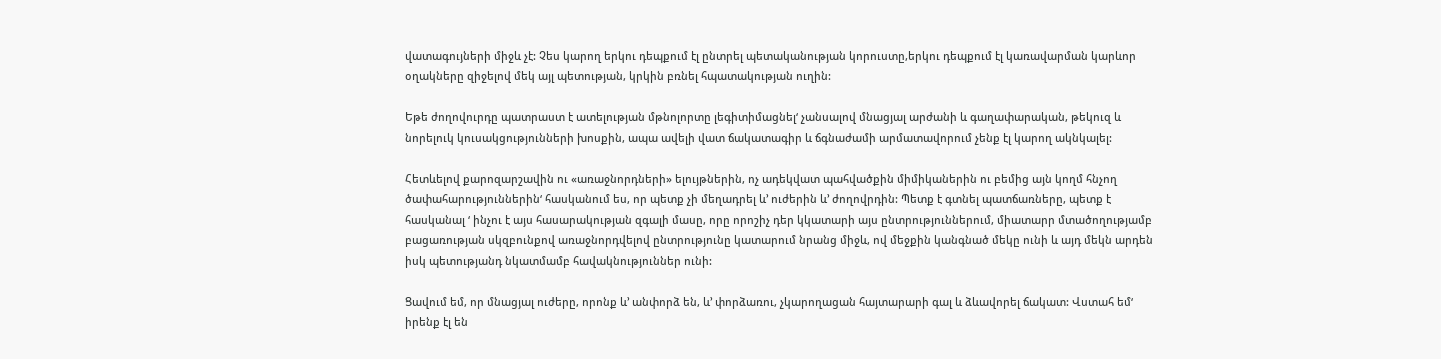վատագույների միջև չէ: Չես կարող երկու դեպքում էլ ընտրել պետականության կորուստը,երկու դեպքում էլ կառավարման կարևոր օղակները զիջելով մեկ այլ պետության, կրկին բռնել հպատակության ուղին:

Եթե ժողովուրդը պատրաստ է ատելության մթնոլորտը լեգիտիմացնել‘ չանսալով մնացյալ արժանի և գաղափարական, թեկուզ և նորելուկ կուսակցությունների խոսքին, ապա ավելի վատ ճակատագիր և ճգնաժամի արմատավորում չենք էլ կարող ակնկալել:

Հետևելով քարոզարշավին ու «առաջնորդների» ելույթներին, ոչ ադեկվատ պահվածքին միմիկաներին ու բեմից այն կողմ հնչող ծափահարություններին‘ հասկանում ես, որ պետք չի մեղադրել և’ ուժերին և’ ժողովրդին: Պետք է գտնել պատճառները, պետք է հասկանալ ‘ ինչու է այս հասարակության զգալի մասը, որը որոշիչ դեր կկատարի այս ընտրություններում, միատարր մտածողությամբ բացառության սկզբունքով առաջնորդվելով ընտրությունը կատարում նրանց միջև, ով մեջքին կանգնած մեկը ունի և այդ մեկն արդեն իսկ պետությանդ նկատմամբ հավակնություններ ունի:

Ցավում եմ, որ մնացյալ ուժերը, որոնք և’ անփորձ են, և’ փորձառու, չկարողացան հայտարարի գալ և ձևավորել ճակատ: Վստահ եմ‘ իրենք էլ են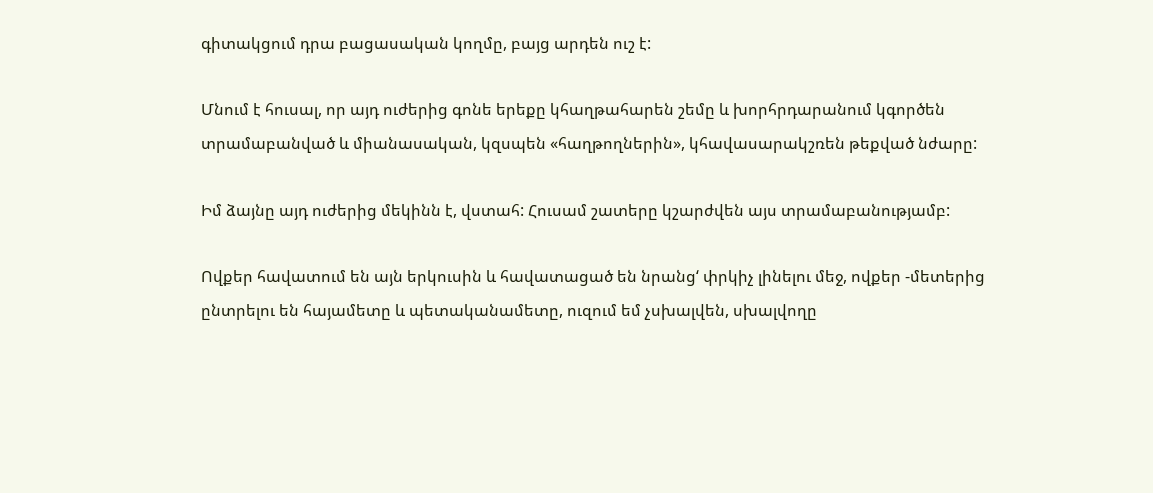գիտակցում դրա բացասական կողմը, բայց արդեն ուշ է:

Մնում է հուսալ, որ այդ ուժերից գոնե երեքը կհաղթահարեն շեմը և խորհրդարանում կգործեն տրամաբանված և միանասական, կզսպեն «հաղթողներին», կհավասարակշռեն թեքված նժարը:

Իմ ձայնը այդ ուժերից մեկինն է, վստահ: Հուսամ շատերը կշարժվեն այս տրամաբանությամբ:

Ովքեր հավատում են այն երկուսին և հավատացած են նրանց‘ փրկիչ լինելու մեջ, ովքեր ‑մետերից ընտրելու են հայամետը և պետականամետը, ուզում եմ չսխալվեն, սխալվողը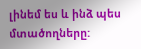լինեմ ես և ինձ պես մտածողները: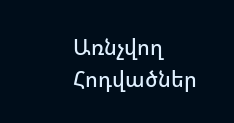Առնչվող Հոդվածներ